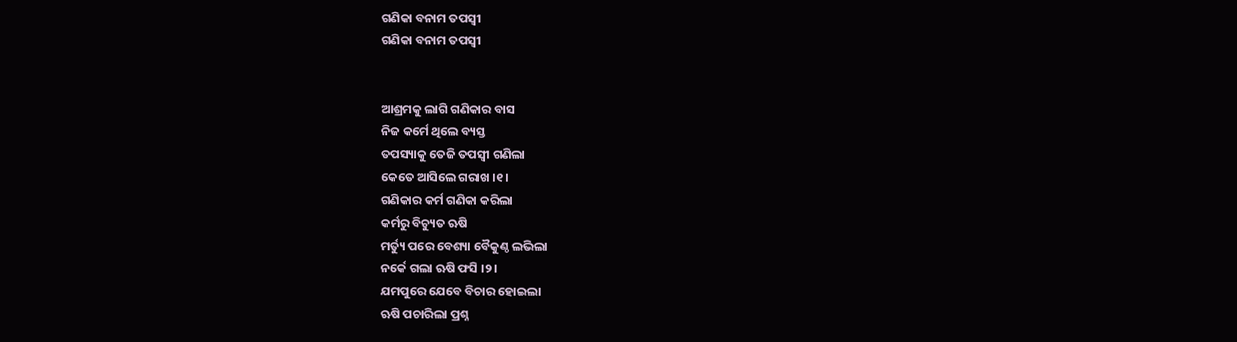ଗଣିକା ବନାମ ତପସ୍ୱୀ
ଗଣିକା ବନାମ ତପସ୍ୱୀ


ଆଶ୍ରମକୁ ଲାଗି ଗଣିକାର ବାସ
ନିଜ କର୍ମେ ଥିଲେ ବ୍ୟସ୍ତ
ତପସ୍ୟାକୁ ତେଜି ତପସ୍ୱୀ ଗଣିଲା
କେତେ ଆସିଲେ ଗରାଖ ।୧।
ଗଣିକାର କର୍ମ ଗଣିକା କରିଲା
କର୍ମରୁ ବିଚ୍ୟୁତ ଋଷି
ମର୍ତ୍ୟୁ ପରେ ବେଶ୍ୟା ବୈକୁଣ୍ଠ ଲଭିଲା
ନର୍କେ ଗଲା ଋଷି ଫସି ।୨।
ଯମପୁରେ ଯେବେ ବିଚାର ହୋଇଲା
ଋଷି ପଚାରିଲା ପ୍ରଶ୍ନ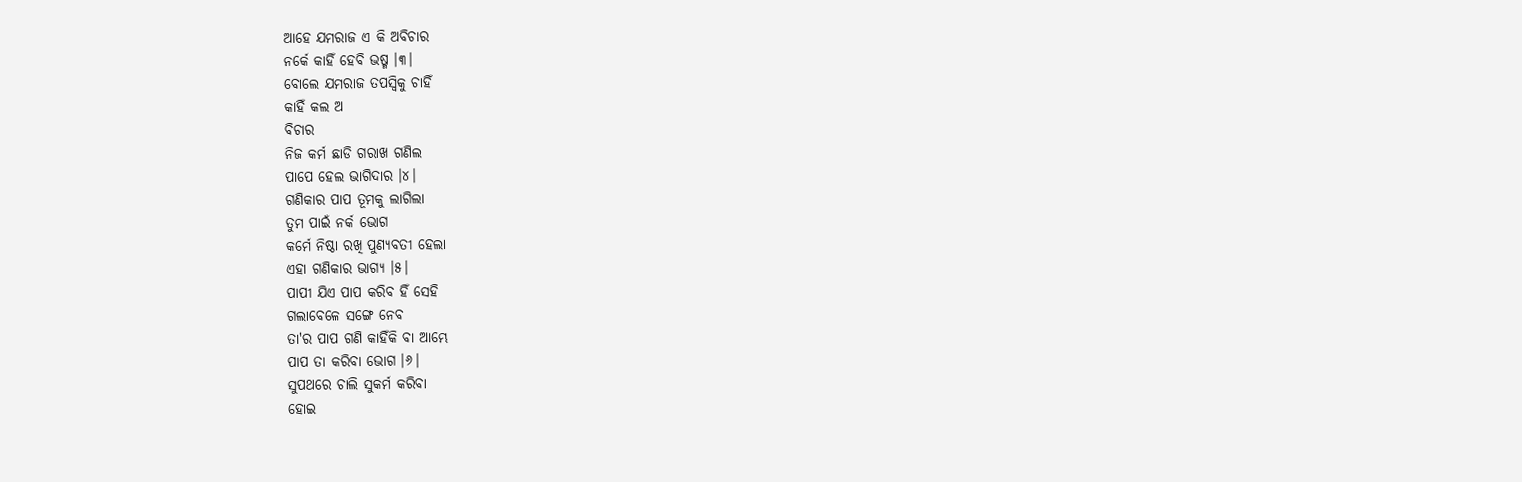ଆହେ ଯମରାଜ ଏ କି ଅବିଚାର
ନର୍କେ କାହିଁ ହେବି ଭଷ୍ମ ।୩।
ବୋଲେ ଯମରାଜ ତପସ୍ୱିକୁ ଚାହିଁ
କାହିଁ କଲ ଅ
ବିଚାର
ନିଜ କର୍ମ ଛାଡି ଗରାଖ ଗଣିଲ
ପାପେ ହେଲ ଭାଗିଦାର ।୪।
ଗଣିକାର ପାପ ତୂମକୁ ଲାଗିଲା
ତୁମ ପାଇଁ ନର୍କ ଭୋଗ
କର୍ମେ ନିଷ୍ଠା ରଖି ପୁଣ୍ୟବତୀ ହେଲା
ଏହା ଗଣିକାର ଭାଗ୍ୟ ।୫।
ପାପୀ ଯିଏ ପାପ କରିବ ହିଁ ସେହି
ଗଲାବେଳେ ସଙ୍ଗେ ନେବ
ତା'ର ପାପ ଗଣି କାହିଁକି ବା ଆମ୍ଭେ
ପାପ ତା କରିବା ଭୋଗ ।୬।
ସୁପଥରେ ଚାଲି ସୁକର୍ମ କରିବା
ହୋଇ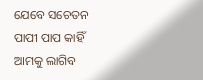ଯେବେ ସଚେତନ
ପାପୀ ପାପ କାହିଁ ଆମକୁ ଲାଗିବ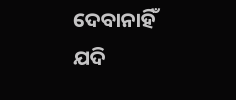ଦେବାନାହିଁ ଯଦି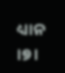ଧ୍ୟାନ ।୭।